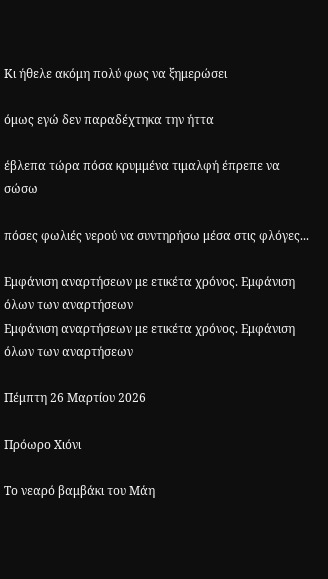Κι ήθελε ακόμη πολύ φως να ξημερώσει

όμως εγώ δεν παραδέχτηκα την ήττα

έβλεπα τώρα πόσα κρυμμένα τιμαλφή έπρεπε να σώσω

πόσες φωλιές νερού να συντηρήσω μέσα στις φλόγες...

Εμφάνιση αναρτήσεων με ετικέτα χρόνος. Εμφάνιση όλων των αναρτήσεων
Εμφάνιση αναρτήσεων με ετικέτα χρόνος. Εμφάνιση όλων των αναρτήσεων

Πέμπτη 26 Μαρτίου 2026

Πρόωρο Χιόνι

Το νεαρό βαμβάκι του Μάη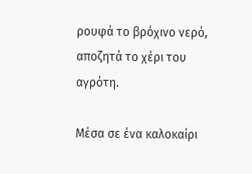ρουφά το βρόχινο νερό,
αποζητά το χέρι του αγρότη.

Μέσα σε ένα καλοκαίρι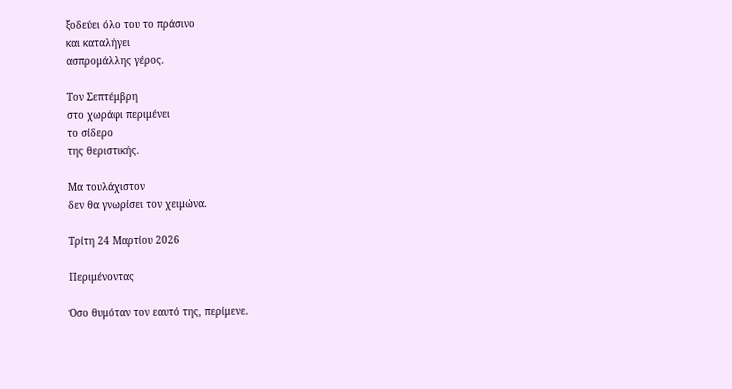ξοδεύει όλο του το πράσινο
και καταλήγει
ασπρομάλλης γέρος.

Τον Σεπτέμβρη
στο χωράφι περιμένει
το σίδερο
της θεριστικής.

Μα τουλάχιστον
δεν θα γνωρίσει τον χειμώνα.

Τρίτη 24 Μαρτίου 2026

Περιμένοντας

Όσο θυμόταν τον εαυτό της, περίμενε.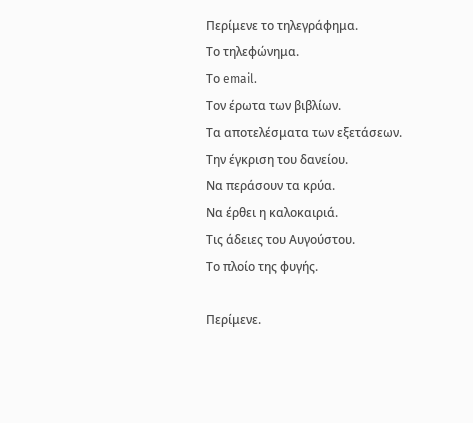Περίμενε το τηλεγράφημα.
Το τηλεφώνημα.
Το email.
Τον έρωτα των βιβλίων.
Τα αποτελέσματα των εξετάσεων.
Την έγκριση του δανείου.
Να περάσουν τα κρύα.
Να έρθει η καλοκαιριά.
Τις άδειες του Αυγούστου.
Το πλοίο της φυγής.

Περίμενε.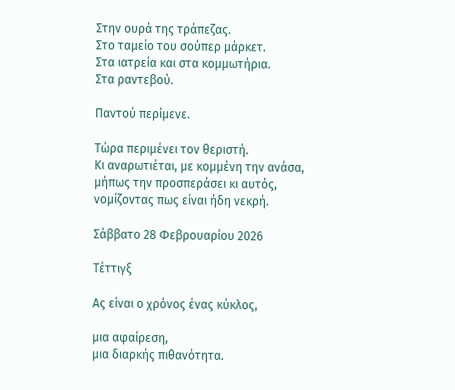Στην ουρά της τράπεζας.
Στο ταμείο του σούπερ μάρκετ.
Στα ιατρεία και στα κομμωτήρια.
Στα ραντεβού.

Παντού περίμενε.

Τώρα περιμένει τον θεριστή.
Κι αναρωτιέται, με κομμένη την ανάσα,
μήπως την προσπεράσει κι αυτός,
νομίζοντας πως είναι ήδη νεκρή.

Σάββατο 28 Φεβρουαρίου 2026

Τέττιγξ

Ας είναι ο χρόνος ένας κύκλος,

μια αφαίρεση,
μια διαρκής πιθανότητα.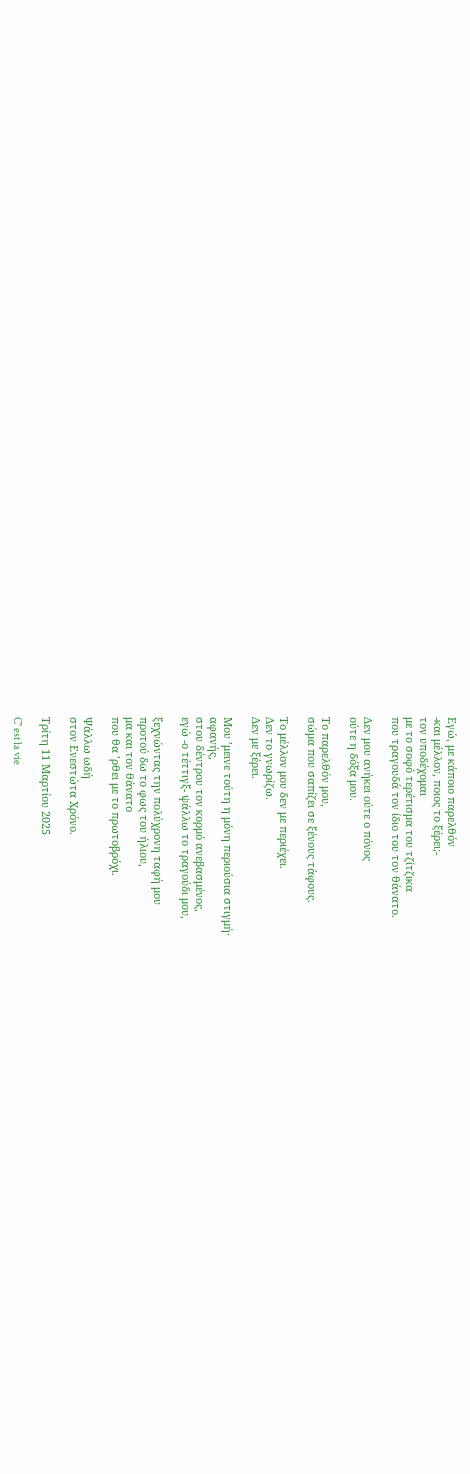Εγώ, με κάποιο παρελθόν
-και μέλλον, ποιος το ξέρει;-
τον υποδέχομαι
με το σοφό τερέτισμα του τζίτζικα
που τραγουδά τον ίδιο του τον θάνατο.

Δεν μου ανήκει ούτε ο πόνος
ούτε η δόξα μου.

Το παρελθόν μου,
σώμα που σαπίζει σε ξένους τάφους.

Το μέλλον μου δεν με περιέχει.
Δεν το γνωρίζω.
Δεν με ξέρει.

Μου ’μεινε τούτη η μόνη περιούσια στιγμή·
αφανής,
στου δέντρου τον κορμό ανεβασμένος,
εγώ -ο τέττιγξ- ψάλλω το τραγούδι μου,

ξεχνώντας την πολύχρονη ταφή μου
προτού δω το φως του ήλιου,
μα και τον θάνατο
που θα ’ρθει με το πρωτοβρόχι.

Ψάλλω ωδή
στον Ενεστώτα Χρόνο.

Τρίτη 11 Μαρτίου 2025

C' est la vie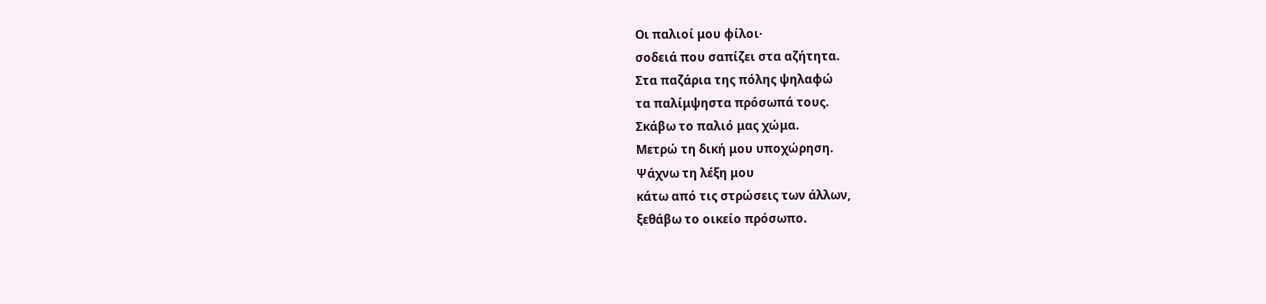Οι παλιοί μου φίλοι·
σοδειά που σαπίζει στα αζήτητα.
Στα παζάρια της πόλης ψηλαφώ
τα παλίμψηστα πρόσωπά τους.
Σκάβω το παλιό μας χώμα.
Μετρώ τη δική μου υποχώρηση.
Ψάχνω τη λέξη μου
κάτω από τις στρώσεις των άλλων,
ξεθάβω το οικείο πρόσωπο.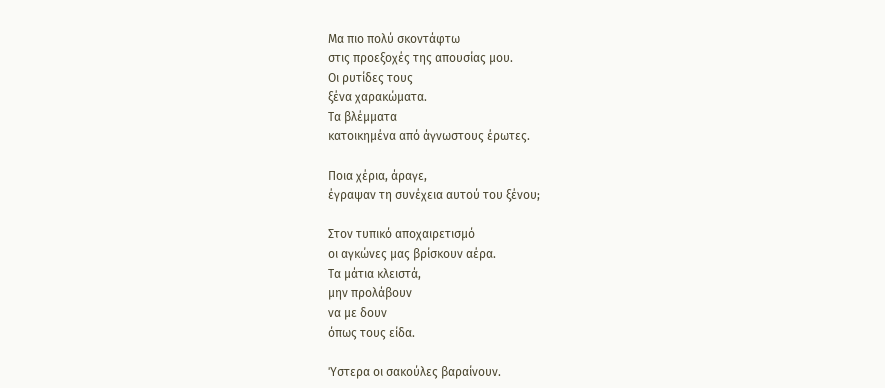Μα πιο πολύ σκοντάφτω
στις προεξοχές της απουσίας μου.
Οι ρυτίδες τους
ξένα χαρακώματα.
Τα βλέμματα
κατοικημένα από άγνωστους έρωτες.

Ποια χέρια, άραγε,
έγραψαν τη συνέχεια αυτού του ξένου;

Στον τυπικό αποχαιρετισμό
οι αγκώνες μας βρίσκουν αέρα.
Τα μάτια κλειστά,
μην προλάβουν
να με δουν
όπως τους είδα.

Ύστερα οι σακούλες βαραίνουν.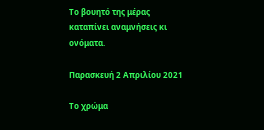Το βουητό της μέρας
καταπίνει αναμνήσεις κι ονόματα.

Παρασκευή 2 Απριλίου 2021

Το χρώμα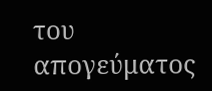του απογεύματος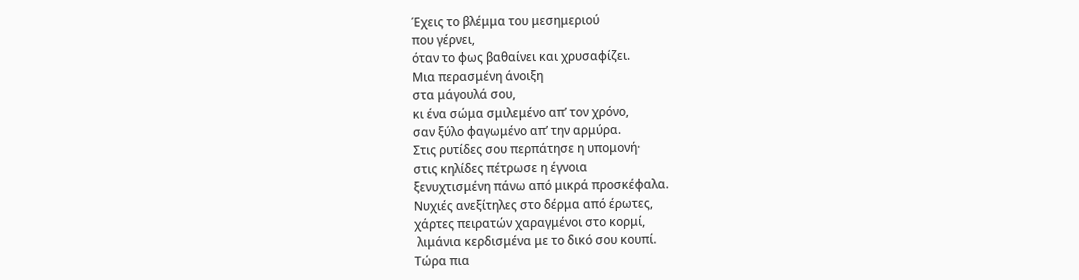Έχεις το βλέμμα του μεσημεριού
που γέρνει,
όταν το φως βαθαίνει και χρυσαφίζει.
Μια περασμένη άνοιξη
στα μάγουλά σου,
κι ένα σώμα σμιλεμένο απ’ τον χρόνο,
σαν ξύλο φαγωμένο απ’ την αρμύρα.
Στις ρυτίδες σου περπάτησε η υπομονή·
στις κηλίδες πέτρωσε η έγνοια
ξενυχτισμένη πάνω από μικρά προσκέφαλα.
Νυχιές ανεξίτηλες στο δέρμα από έρωτες,
χάρτες πειρατών χαραγμένοι στο κορμί,
 λιμάνια κερδισμένα με το δικό σου κουπί.
Τώρα πια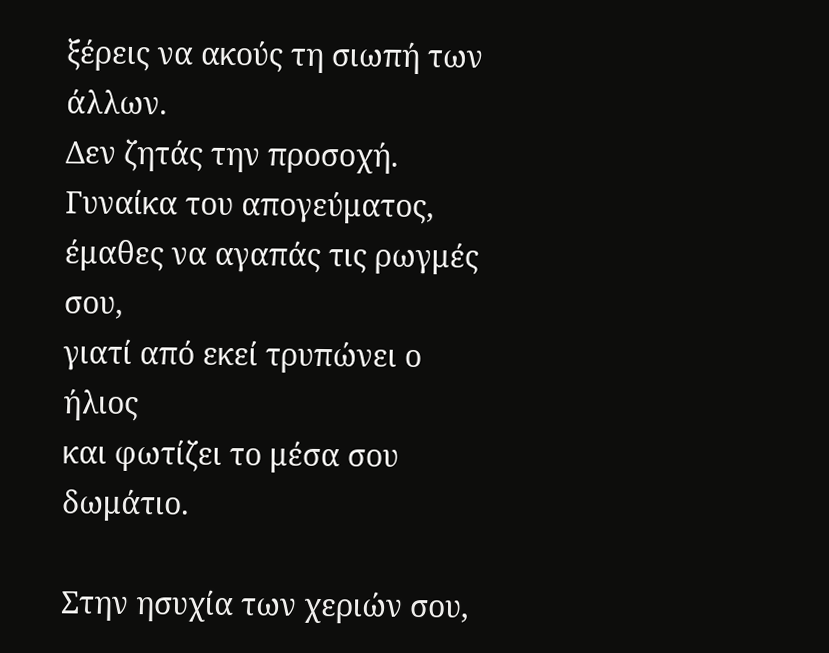ξέρεις να ακούς τη σιωπή των άλλων.
Δεν ζητάς την προσοχή.
Γυναίκα του απογεύματος,
έμαθες να αγαπάς τις ρωγμές σου,
γιατί από εκεί τρυπώνει ο ήλιος
και φωτίζει το μέσα σου δωμάτιο.

Στην ησυχία των χεριών σου,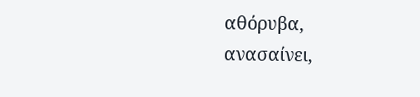αθόρυβα,
ανασαίνει,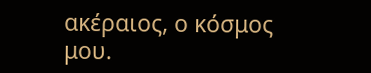ακέραιος, ο κόσμος μου.